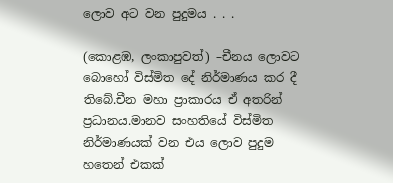ලොව අට වන පුදුමය . . .

(කොළඹ, ලංකාපුවත්) –චීනය ලොවට බොහෝ විස්මිත දේ නිර්මාණය කර දී තිබේ.චීන මහා ප්‍රාකාරය ඒ අතරින් ප්‍රධානය.මානව සංහතියේ විස්මිත නිර්මාණයක් වන එය ලොව පුදුම හතෙන් එකක්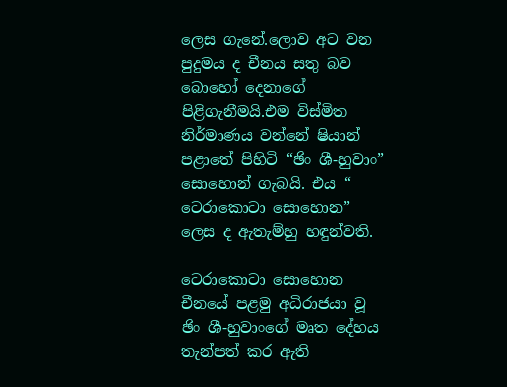ලෙස ගැනේ.ලොව අට වන පුදුමය ද චීනය සතු බව බොහෝ දෙනාගේ පිළිගැනීමයි.එම විස්මිත නිර්මාණය වන්නේ ෂියාන් පළාතේ පිහිටි “ඡිං ශී-හුවාං” සොහොන් ගැබයි. එය “ ටෙරාකොටා සොහොන” ලෙස ද ඇතැම්හු හඳුන්වති.

ටෙරාකොටා සොහොන චීනයේ පළමු අධිරාජයා වූ ඡිං ශී-හුවාංගේ මෘත දේහය තැන්පත් කර ඇති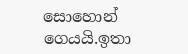සොහොන් ගෙයයි.ඉතා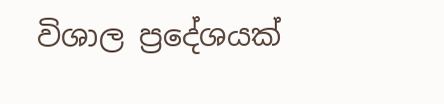විශාල ප්‍රදේශයක්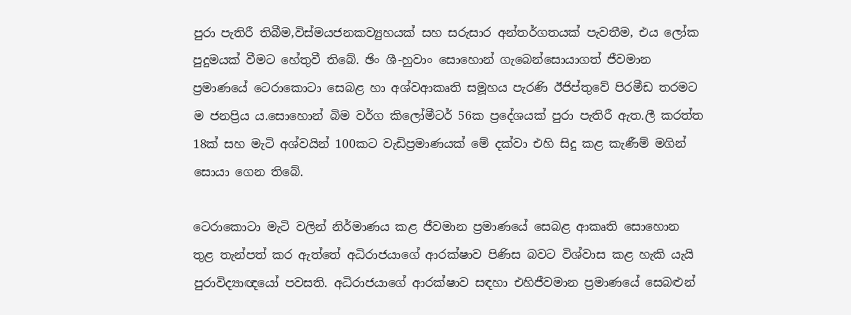පුරා පැතිරී තිබීම,විස්මයජනකව්‍යුහයක් සහ සරුසාර අන්තර්ගතයක් පැවතීම, එය ලෝක පුදුමයක් වීමට හේතුවී තිබේ. ඡිං ශී-හුවාං සොහොන් ගැබෙන්සොයාගත් ජීවමාන ප්‍රමාණයේ ටෙරාකොටා සෙබළ හා අශ්වආකෘති සමූහය පැරණි ඊජිප්තුවේ පිරමීඩ තරමට ම ජනප්‍රිය ය.සොහොන් බිම වර්ග කිලෝමීටර් 56ක ප්‍රදේශයක් පුරා පැතිරී ඇත.ලී කරත්ත 18ක් සහ මැටි අශ්වයින් 100කට වැඩිප්‍රමාණයක් මේ දක්වා එහි සිදු කළ කැණීම් මගින් සොයා ගෙන තිබේ.

ටෙරාකොටා මැටි වලින් නිර්මාණය කළ ජීවමාන ප්‍රමාණයේ සෙබළ ආකෘති සොහොන තුළ තැන්පත් කර ඇත්තේ අධිරාජයාගේ ආරක්ෂාව පිණිස බවට විශ්වාස කළ හැකි යැයි පුරාවිද්‍යාඥයෝ පවසති. අධිරාජයාගේ ආරක්ෂාව සඳහා එහිජීවමාන ප්‍රමාණයේ සෙබළුන්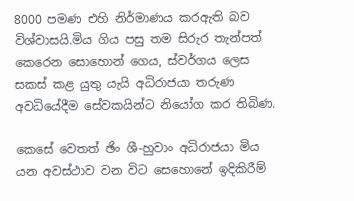8000 පමණ එහි නිර්මාණය කරඇති බව විශ්වාසයි.මිය ගිය පසු තම සිරුර තැන්පත් කෙරෙන සොහොන් ගෙය, ස්වර්ගය ලෙස සකස් කළ යුතු යැයි අධිරාජයා තරුණ අවධියේදීම සේවකයින්ට නියෝග කර තිබිණ.

කෙසේ වෙතත් ඡිං ශී-හුවාං අධිරාජයා මිය යන අවස්ථාව වන විට සෙහොනේ ඉදිකිරීම්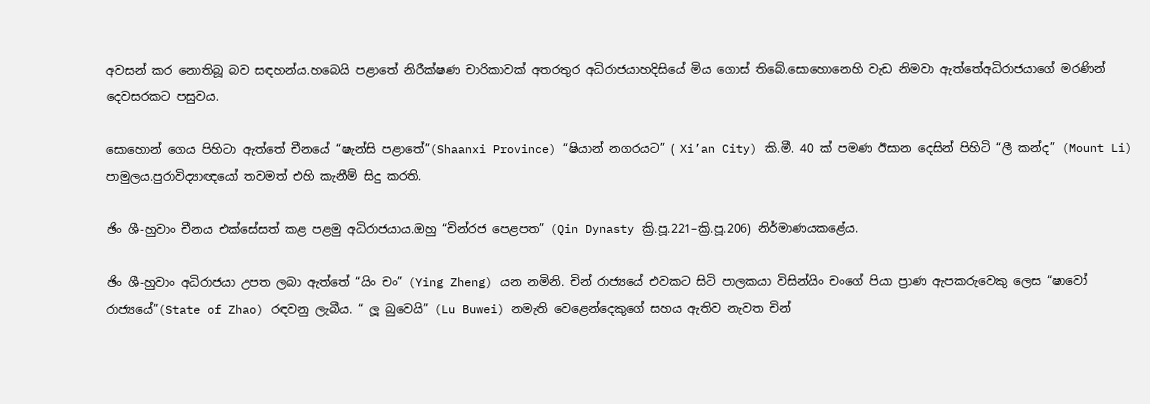අවසන් කර නොතිබූ බව සඳහන්ය.හබෙයි පළාතේ නිරීක්ෂණ චාරිකාවක් අතරතුර අධිරාජයාහදිසියේ මිය ගොස් තිබේ.සොහොනෙහි වැඩ නිමවා ඇත්තේඅධිරාජයාගේ මරණින් දෙවසරකට පසුවය.

සොහොන් ගෙය පිහිටා ඇත්තේ චීනයේ “ෂැන්සි පළාතේ”(Shaanxi Province) “ෂියාන් නගරයට” ( Xi’an City) කි.මී. 40 ක් පමණ ඊසාන දෙසින් පිහිටි “ලී කන්ද” (Mount Li) පාමුලය.පුරාවිද්‍යාඥයෝ තවමත් එහි කැනීම් සිදු කරති.

ඡිං ශී-හුවාං චීනය එක්සේසත් කළ පළමු අධිරාජයාය.ඔහු “චින්රජ පෙළපත” (Qin Dynasty ක්‍රි.පූ.221–ක්‍රි.පූ.206) නිර්මාණයකළේය.

ඡිං ශී-හුවාං අධිරාජයා උපත ලබා ඇත්තේ “යිං චං” (Ying Zheng) යන නමිනි. චින් රාජ්‍යයේ එවකට සිටි පාලකයා විසින්යිං චංගේ පියා ප්‍රාණ ඇපකරුවෙකු ලෙස “ෂාවෝ රාජ්‍යයේ”(State of Zhao) රඳවනු ලැබීය. “ ලූ බුවෙයි” (Lu Buwei) නමැති වෙළෙන්දෙකුගේ සහය ඇතිව නැවත චින්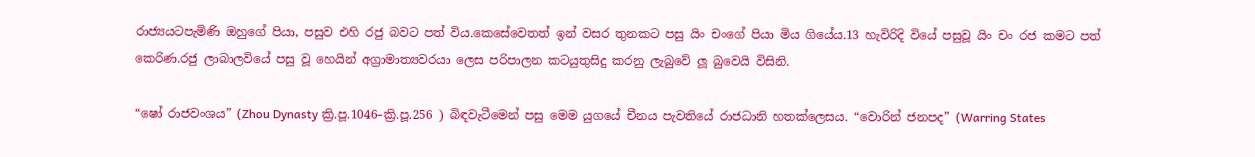රාජ්‍යයටපැමිණි ඔහුගේ පියා, පසුව එහි රජු බවට පත් විය.කෙසේවෙතත් ඉන් වසර තුනකට පසු යිං චංගේ පියා මිය ගියේය.13 හැවිරිදි වියේ පසුවූ යිං චං රජ කමට පත් කෙරිණ.රජු ලාබාලවියේ පසු වූ හෙයින් අග්‍රාමාත්‍යවරයා ලෙස පරිපාලන කටයුතුසිදු කරනු ලැබුවේ ලූ බුවෙයි විසිනි.

“ෂෝ රාජවංශය” (Zhou Dynasty ක්‍රි.පූ.1046–ක්‍රි.පූ.256 ) බිඳවැටීමෙන් පසු මෙම යුගයේ චීනය පැවතියේ රාජධානි හතක්ලෙසය. “වොරින් ජනපද” (Warring States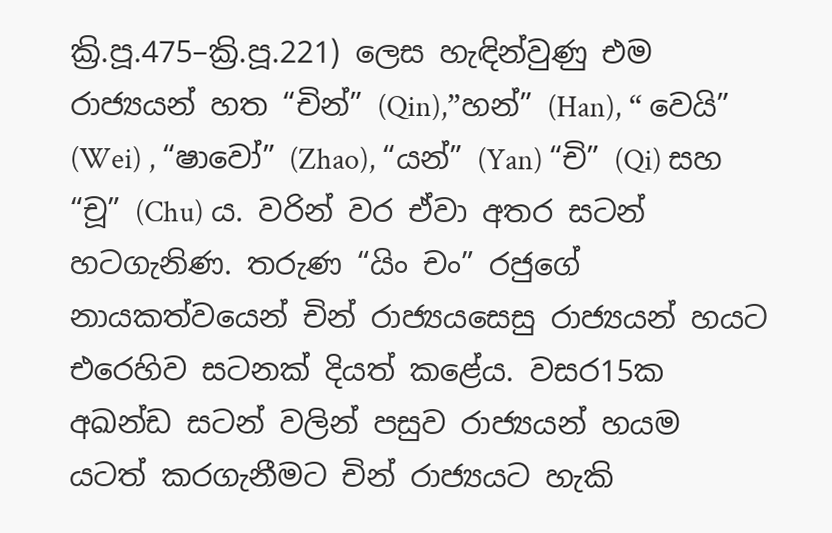ක්‍රි.පූ.475–ක්‍රි.පූ.221) ලෙස හැඳින්වුණු එම රාජ්‍යයන් හත “චින්” (Qin),”හන්” (Han), “ වෙයි” (Wei) , “ෂාවෝ” (Zhao), “යන්” (Yan) “චි” (Qi) සහ “චූ” (Chu) ය. වරින් වර ඒවා අතර සටන් හටගැනිණ. තරුණ “යිං චං” රජුගේ නායකත්වයෙන් චින් රාජ්‍යයසෙසු රාජ්‍යයන් හයට එරෙහිව සටනක් දියත් කළේය. වසර15ක අඛන්ඩ සටන් වලින් පසුව රාජ්‍යයන් හයම යටත් කරගැනීමට චින් රාජ්‍යයට හැකි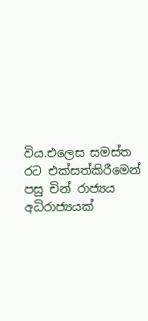විය.එලෙස සමස්ත රට එක්සත්කිරීමෙන් පසු චින් රාජ්‍යය අධිරාජ්‍යයක්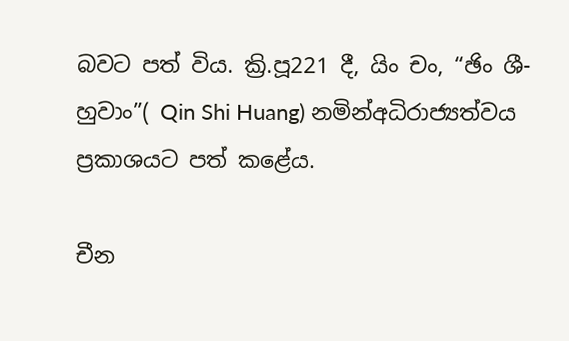බවට පත් විය. ක්‍රි.පූ221 දී, යිං චං, “ඡිං ශී-හුවාං”( Qin Shi Huang) නමින්අධිරාජ්‍යත්වය ප්‍රකාශයට පත් කළේය.

චීන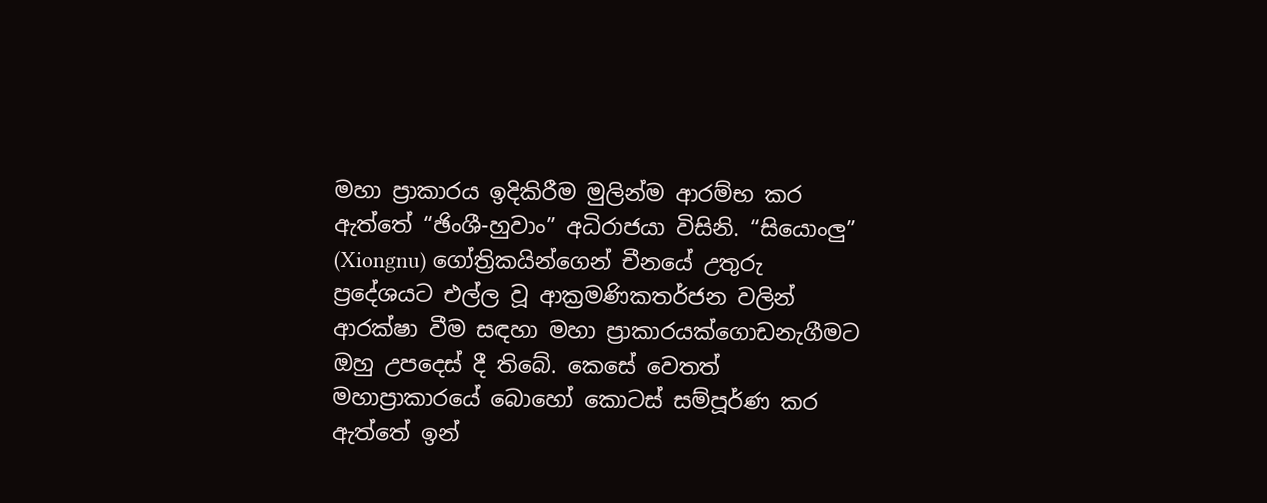මහා ප්‍රාකාරය ඉදිකිරීම මුලින්ම ආරම්භ කර ඇත්තේ “ඡිංශී-හුවාං” අධිරාජයා විසිනි. “සියොංලු” (Xiongnu) ගෝත්‍රිකයින්ගෙන් චීනයේ උතුරු ප්‍රදේශයට එල්ල වූ ආක්‍රමණිකතර්ජන වලින් ආරක්ෂා වීම සඳහා මහා ප්‍රාකාරයක්ගොඩනැගීමට ඔහු උපදෙස් දී තිබේ. කෙසේ වෙතත් මහාප්‍රාකාරයේ බොහෝ කොටස් සම්පූර්ණ කර ඇත්තේ ඉන්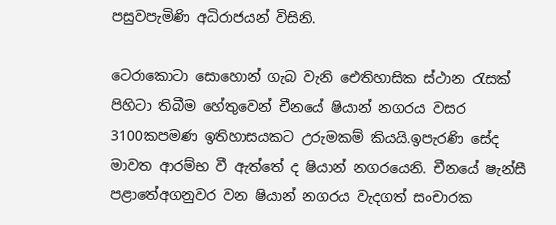පසුවපැමිණි අධිරාජයන් විසිනි.

ටෙරාකොටා සොහොන් ගැබ වැනි ඓතිහාසික ස්ථාන රැසක් පිහිටා තිබීම හේතුවෙන් චීනයේ ෂියාන් නගරය වසර 3100කපමණ ඉතිහාසයකට උරුමකම් කියයි.ඉපැරණි සේද මාවත ආරම්භ වී ඇත්තේ ද ෂියාන් නගරයෙනි. චීනයේ ෂැන්සී පළාතේඅගනුවර වන ෂියාන් නගරය වැදගත් සංචාරක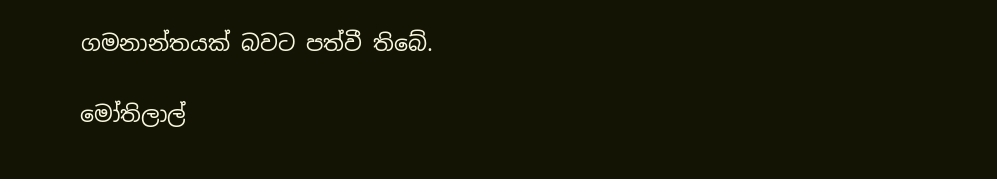ගමනාන්තයක් බවට පත්වී තිබේ.

මෝතිලාල්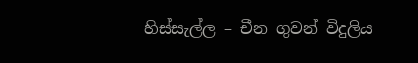හිස්සැල්ල – චීන ගුවන් විදුලිය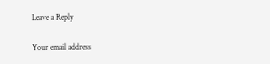Leave a Reply

Your email address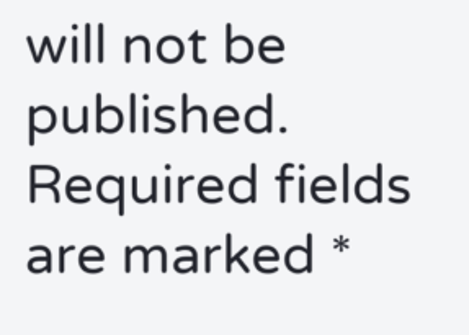will not be published. Required fields are marked *